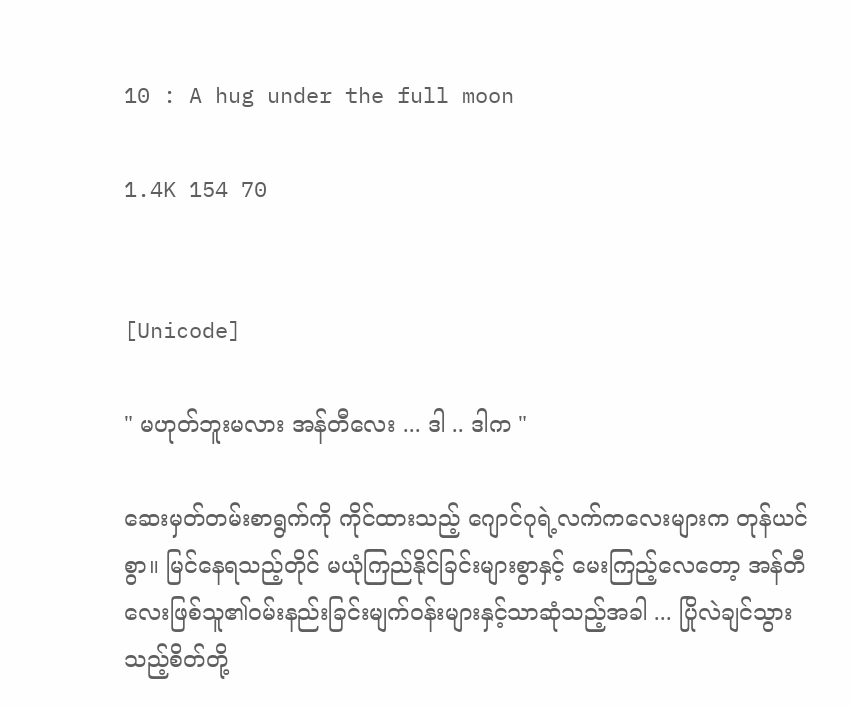10 : A hug under the full moon

1.4K 154 70


[Unicode]

" မဟုတ်ဘူးမလား အန်တီလေး ... ဒါ .. ဒါက "

ဆေးမှတ်တမ်းစာရွက်ကို ကိုင်ထားသည့် ဂျောင်ဂုရဲ့လက်ကလေးများက တုန်ယင်စွာ။ မြင်နေရသည့်တိုင် မယုံကြည်နိုင်ခြင်းများစွာနှင့် မေးကြည့်လေတော့ အန်တီလေးဖြစ်သူ၏ဝမ်းနည်းခြင်းမျက်ဝန်းများနှင့်သာဆုံသည့်အခါ ... ပြိုလဲချင်သွားသည့်စိတ်တို့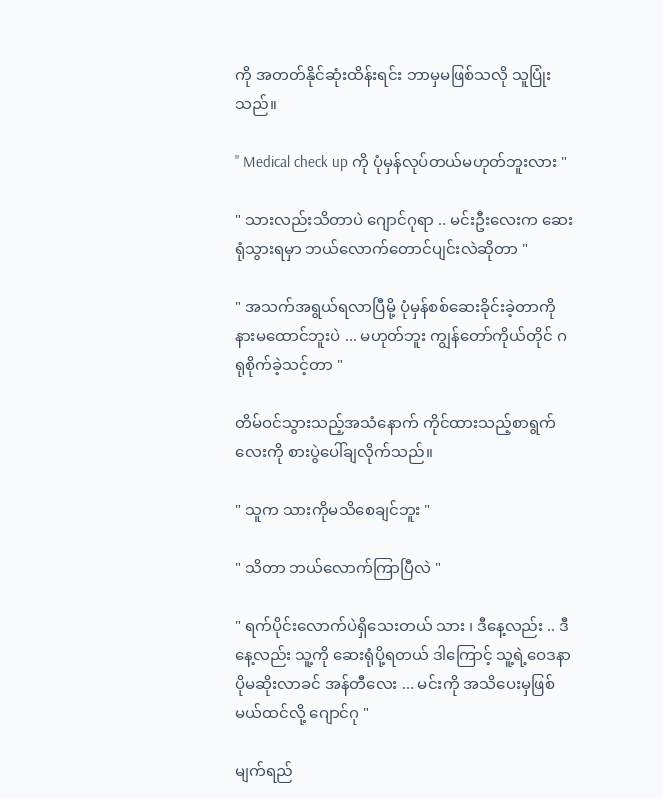ကို အတတ်နိုင်ဆုံးထိန်းရင်း ဘာမှမဖြစ်သလို သူပြုံးသည်။

" Medical check up ကို ပုံမှန်လုပ်တယ်မဟုတ်ဘူးလား "

" သားလည်းသိတာပဲ ဂျောင်ဂုရာ .. မင်းဦးလေးက ဆေးရုံသွားရမှာ ဘယ်လောက်တောင်ပျင်းလဲဆိုတာ "

" အသက်အရွယ်ရလာပြီမို့ ပုံမှန်စစ်ဆေးခိုင်းခဲ့တာကို နားမထောင်ဘူးပဲ ... မဟုတ်ဘူး ကျွန်တော်ကိုယ်တိုင် ဂရုစိုက်ခဲ့သင့်တာ "

တိမ်ဝင်သွားသည့်အသံနောက် ကိုင်ထားသည့်စာရွက်လေးကို စားပွဲပေါ်ချလိုက်သည်။

" သူက သားကိုမသိစေချင်ဘူး "

" သိတာ ဘယ်လောက်ကြာပြီလဲ "

" ရက်ပိုင်းလောက်ပဲရှိသေးတယ် သား ၊ ဒီနေ့လည်း .. ဒီနေ့လည်း သူ့ကို ဆေးရုံပို့ရတယ် ဒါကြောင့် သူ့ရဲ့ဝေဒနာပိုမဆိုးလာခင် အန်တီလေး ... မင်းကို အသိပေးမှဖြစ်မယ်ထင်လို့ ဂျောင်ဂု "

မျက်ရည်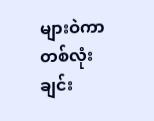များဝဲကာ တစ်လုံးချင်း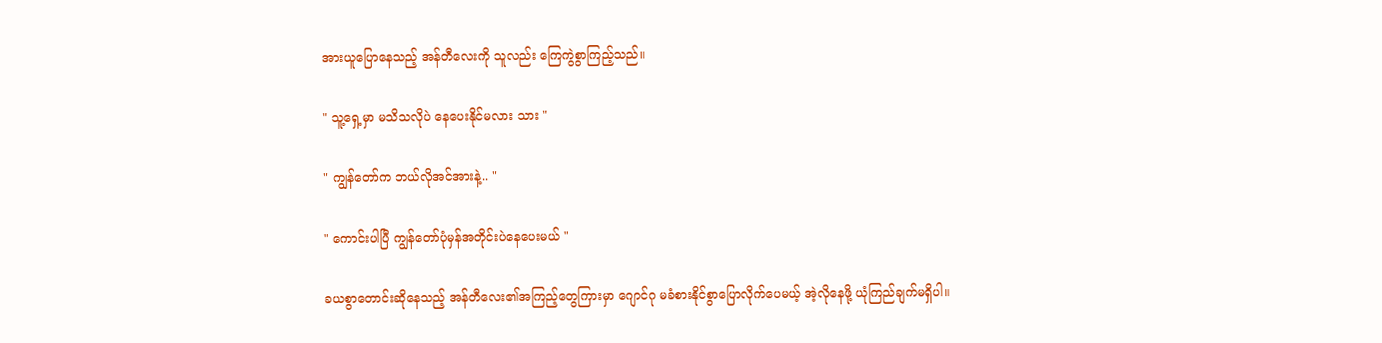အားယူပြောနေသည့် အန်တီလေးကို သူလည်း ကြေကွဲစွာကြည့်သည်။

" သူ့ရှေ့မှာ မသိသလိုပဲ နေပေးနိုင်မလား သား "

" ကျွန်တော်က ဘယ်လိုအင်အားနဲ့.. "

" ကောင်းပါပြီ ကျွန်တော်ပုံမှန်အတိုင်းပဲနေပေးမယ် "

ခယစွာတောင်းဆိုနေသည့် အန်တီလေး၏အကြည့်တွေကြားမှာ ဂျောင်ဂု မခံစားနိုင်စွာပြောလိုက်ပေမယ့် အဲ့လိုနေဖို့ ယုံကြည်ချက်မရှိပါ။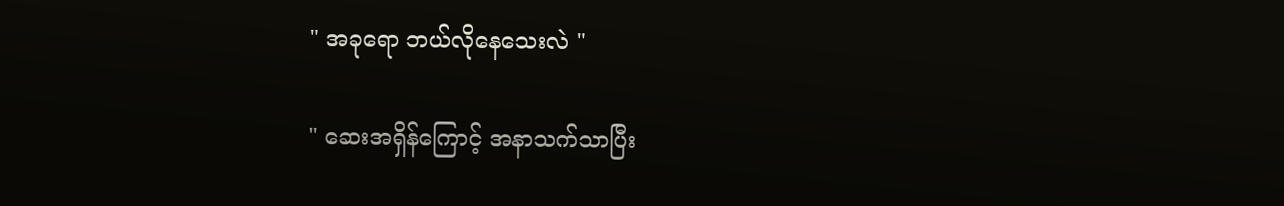" အခုရော ဘယ်လိုနေသေးလဲ "

" ဆေးအရှိန်ကြောင့် အနာသက်သာပြီး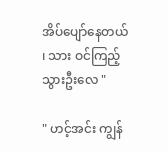အိပ်ပျော်နေတယ် ၊ သား ဝင်ကြည့်သွားဦးလေ "

" ဟင့်အင်း ကျွန်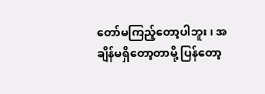တော်မကြည့်တော့ပါဘူး ၊ အချိန်မရှိတော့တာမို့ ပြန်တော့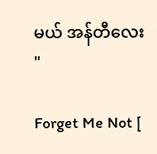မယ် အန်တီလေး "

Forget Me Not [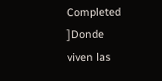Completed ]Donde viven las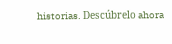historias. Descúbrelo ahora